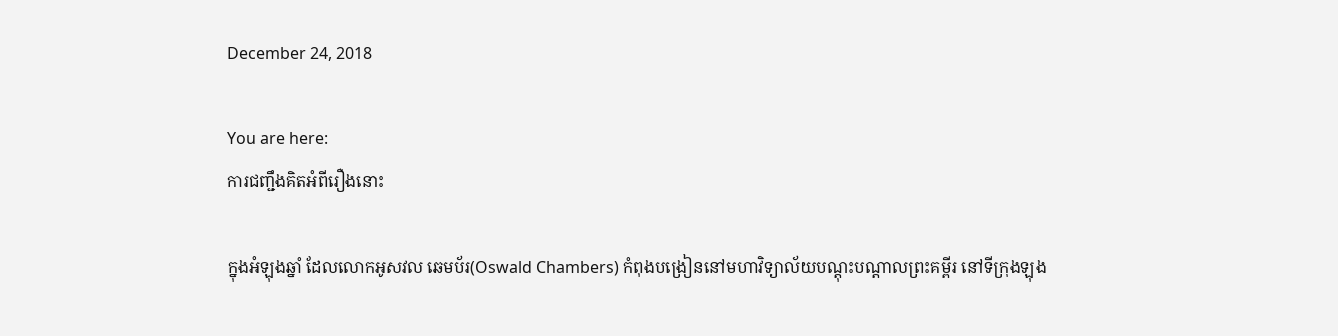December 24, 2018

You are here:
ការជញ្ជឹងគិតអំពីរឿងនោះ

ក្នុងអំឡុងឆ្នាំ ដែលលោកអូសវល ឆេមប័រ(Oswald Chambers) កំពុងបង្រៀននៅមហាវិទ្យាល័យបណ្តុះបណ្តាលព្រះគម្ពីរ នៅទីក្រុងឡុង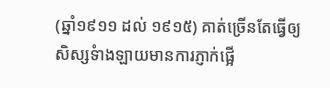(ឆ្នាំ១៩១១ ដល់ ១៩១៥) គាត់ច្រើនតែធ្វើឲ្យសិស្សទំាងឡាយមានការភ្ញាក់ផ្អើ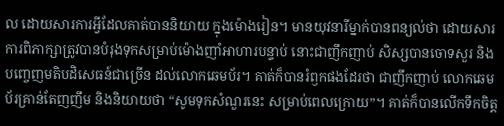ល ដោយសារការអ្វីដែលគាត់បាននិយាយ ក្នុងម៉ោងរៀន។ មានយុវនារីម្នាក់បានពន្យល់ថា ដោយសារការពិភាក្សាត្រូវបានបំរុងទុកសម្រាប់ម៉ោងញាំអាហារបន្ទាប់ នោះជាញឹកញាប់ សិស្សបានចោទសួរ និងបញ្ចេញមតិបដិសេធន៍ជាច្រើន ដល់លោកឆេមប័រ។ គាត់ក៏បានរំឭកផងដែរថា ជាញឹកញាប់ លោកឆេមប័រគ្រាន់តែញញឹម និងនិយាយថា “សូមទុកសំណួរនេះ សម្រាប់ពេលក្រោយ”។ គាត់ក៏បានលើកទឹកចិត្ត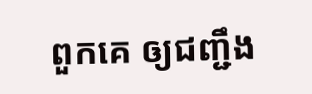ពួកគេ ឲ្យជញ្ជឹង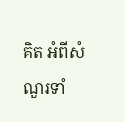គិត អំពីសំណួរទាំ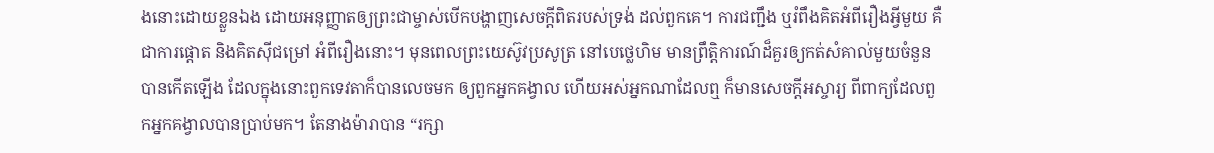ងនោះដោយខ្លួនឯង ដោយអនុញ្ញាតឲ្យព្រះជាម្ចាស់បើកបង្ហាញសេចក្តីពិតរបស់ទ្រង់ ដល់ពួកគេ។ ការជញ្ជឹង ឬរំពឹងគិតអំពីរឿងអ្វីមួយ គឺជាការផ្តោត និងគិតស៊ីជម្រៅ អំពីរឿងនោះ។ មុនពេលព្រះយេស៊ូវប្រសូត្រ នៅបេថ្លេហិម មានព្រឹត្តិការណ៍ដ៏គួរឲ្យកត់សំគាល់មួយចំនួនបានកើតឡើង ដែលក្នុងនោះពួកទេវតាក៏បានលេចមក ឲ្យពួកអ្នកគង្វាល ហើយអស់អ្នកណាដែលឮ ក៏មានសេចក្តីអស្ចារ្យ ពីពាក្យដែលពួកអ្នកគង្វាលបានប្រាប់មក។ តែនាងម៉ារាបាន “រក្សា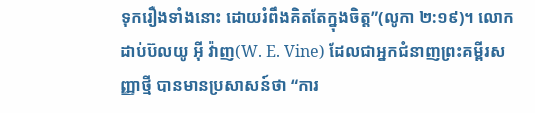ទុករឿងទាំងនោះ ដោយរំពឹងគិតតែក្នុងចិត្ត”(លូកា ២:១៩)។ លោកដាប់ប៊លយូ អ៊ី វ៉ាញ(W. E. Vine) ដែលជាអ្នកជំនាញព្រះគម្ពីរសញ្ញាថ្មី បានមានប្រសាសន៍ថា “ការ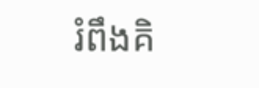រំពឹងគិ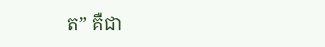ត” គឺជា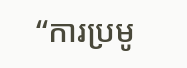“ការប្រមូ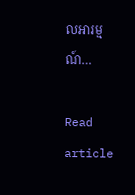លអារម្មណ៍…

Read article